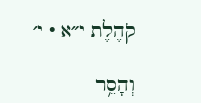קֹהֶלֶת י״א · י׳

וְהָסֵ֥ר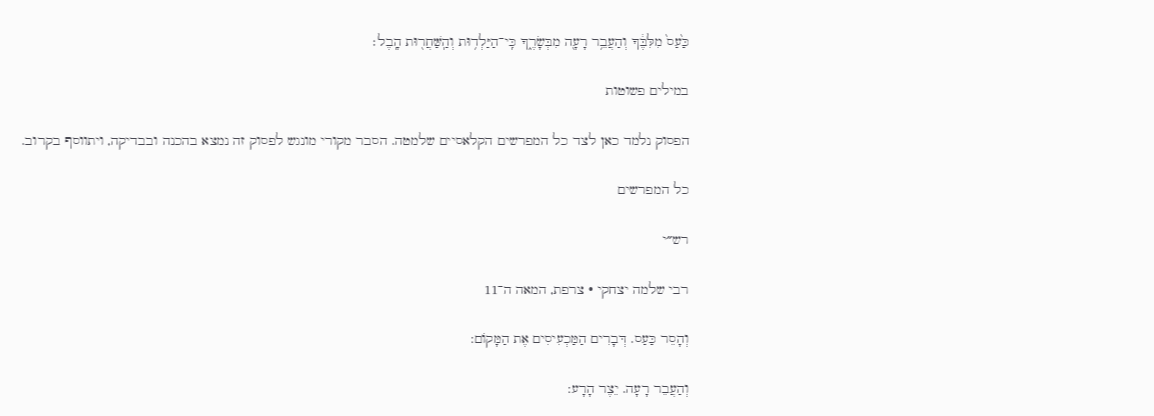כַּ֙עַס֙ מִלִּבֶּ֔ךָ וְהַעֲבֵ֥ר רָעָ֖ה מִבְּשָׂרֶ֑ךָ כִּֽי־הַיַּלְד֥וּת וְהַֽשַּׁחֲר֖וּת הָֽבֶל׃

במילים פשוטות

הפסוק נלמד כאן לצד כל המפרשים הקלאסיים שלמטה. הסבר מקורי מונגש לפסוק זה נמצא בהכנה ובבדיקה, ויתווסף בקרוב.

כל המפרשים

רש״י

רבי שלמה יצחקי · צרפת, המאה ה־11

וְהָסֵר כַּעַס. דְּבָרִים הַמַּכְעִיסִים אֶת הַמָּקוֹם:

וְהַעֲבֵר רָעָה. יֵצֶר הָרָע: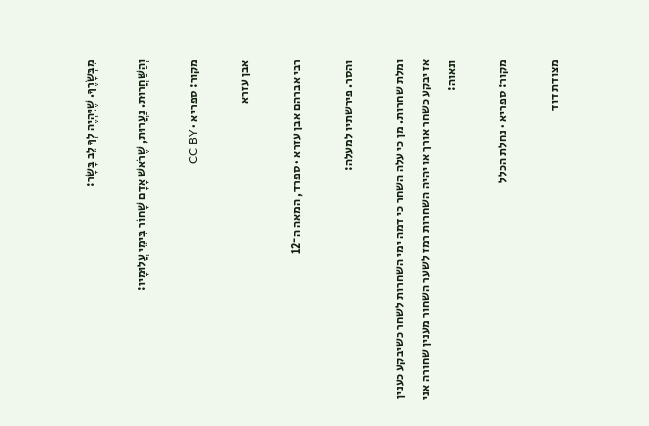מִבְּשָׂרֶךָ. שֶׁיִּהְיֶה לְךָ לֵב בָּשָׂר:

וְהַשַּׁחֲרוּת. נַעֲרוּת, שֶׁרֹאשׁ אָדָם שָׁחוֹר בִּימֵי עֲלוּמָיו:

מקור: ספריא · CC BY

אבן עזרא

רבי אברהם אבן עזרא · ספרד, המאה ה־12

והסר. פירשתיו למעלה:

ומלת שחרות. מן כי עלה השחר כי דמה ימי השחרות לשחר כשיבקע כענין אז יבקע כשחר אורך או יהיה השחרות רמז לשער השחור מענין שחורה אני ונאוה:

מקור: ספריא · נחלת הכלל

מצודת דוד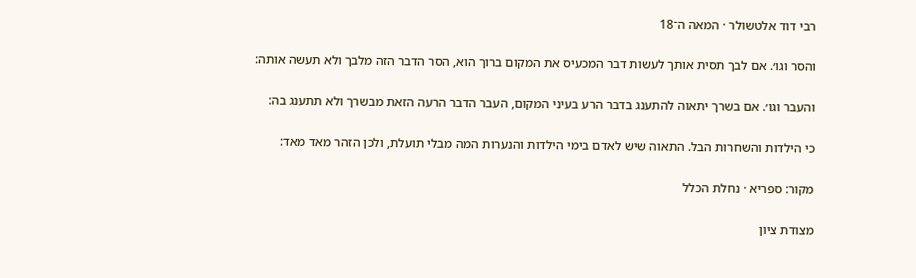רבי דוד אלטשולר · המאה ה־18

והסר וגו׳. אם לבך תסית אותך לעשות דבר המכעיס את המקום ברוך הוא, הסר הדבר הזה מלבך ולא תעשה אותה:

והעבר וגו׳. אם בשרך יתאוה להתענג בדבר הרע בעיני המקום, העבר הדבר הרעה הזאת מבשרך ולא תתענג בה:

כי הילדות והשחרות הבל. התאוה שיש לאדם בימי הילדות והנערות המה מבלי תועלת, ולכן הזהר מאד מאד:

מקור: ספריא · נחלת הכלל

מצודת ציון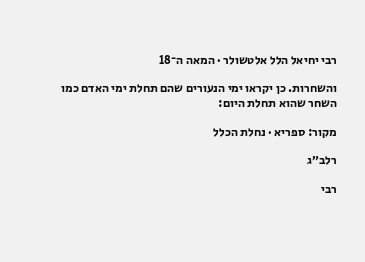רבי יחיאל הלל אלטשולר · המאה ה־18

והשחרות. כן יקראו ימי הנעורים שהם תחלת ימי האדם כמו השחר שהוא תחלת היום:

מקור: ספריא · נחלת הכלל

רלב״ג

רבי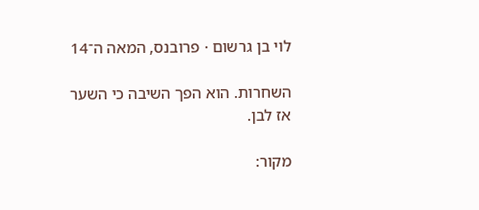לוי בן גרשום · פרובנס, המאה ה־14

השחרות. הוא הפך השיבה כי השער אז לבן.

מקור: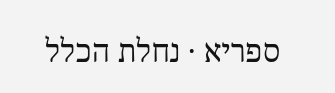ספריא · נחלת הכלל